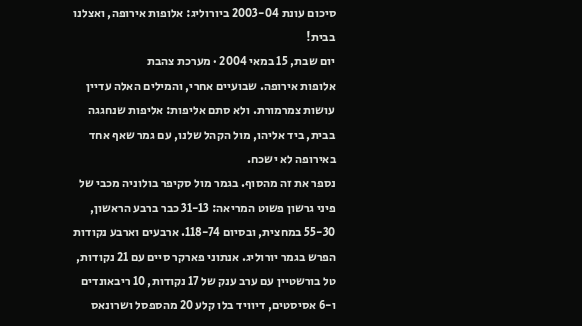סיכום עונת 2003-04 ביורוליג: אלופות אירופה, ואצלנו בבית!
יום שבת, 15 במאי 2004 · מערכת צהבת
אלופות אירופה. שבועיים אחרי, והמילים האלה עדיין עושות צמרמורת. ולא סתם אליפות: אליפות שנחגגה בבית, ביד אליהו, מול הקהל שלנו, עם גמר שאף אחד באירופה לא ישכח.
נספר את זה מהסוף. בגמר מול סקיפר בולוניה מכבי של פיני גרשון פשוט המריאה: 31-13 כבר ברבע הראשון, 55-30 במחצית, ובסיום 118-74. ארבעים וארבע נקודות הפרש בגמר יורוליג. אנתוני פארקר סיים עם 21 נקודות, טל בורשטיין עם ערב ענק של 17 נקודות, 10 ריבאונדים ו-6 אסיסטים, דיוויד בלו קלע 20 מהספסל ושרונאס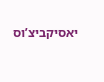יאסיקביצ’וס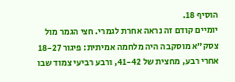הוסיף 18.
יומיים קודם זה נראה אחרת לגמרי. חצי הגמר מול צסק”א מוסקבה היה מלחמה אמיתית: פיגור 18-27 אחרי רבע, מחצית של 41-42, ורבע רביעי צמוד שבו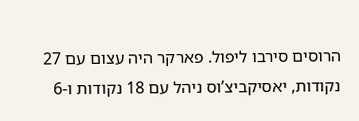הרוסים סירבו ליפול. פארקר היה עצום עם 27 נקודות, יאסיקביצ’וס ניהל עם 18 נקודות ו-6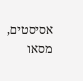אסיסטים, מסאו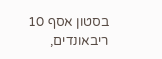בסטון אסף 10 ריבאונדים,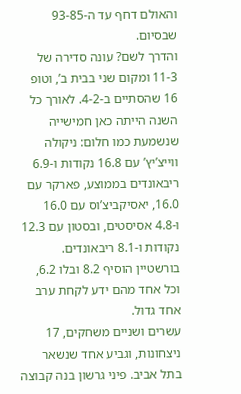והאולם דחף עד ה-93-85 שבסיום.
והדרך לשם? עונה סדירה של 11-3 ומקום שני בבית ב’, וטופ 16 שהסתיים ב-4-2. לאורך כל השנה הייתה כאן חמישייה שנשמעת כמו חלום: ניקולה ווייצ’יץ’ עם 16.8 נקודות ו-6.9 ריבאונדים בממוצע, פארקר עם 16.0, יאסיקביצ’וס עם 16.0 ו-4.8 אסיסטים, ובסטון עם 12.3 נקודות ו-8.1 ריבאונדים. בורשטיין הוסיף 8.2 ובלו 6.2, וכל אחד מהם ידע לקחת ערב אחד גדול.
עשרים ושניים משחקים, 17 ניצחונות, וגביע אחד שנשאר בתל אביב. פיני גרשון בנה קבוצה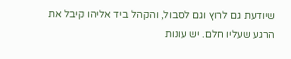שיודעת גם לרוץ וגם לסבול, והקהל ביד אליהו קיבל את הרגע שעליו חלם. יש עונות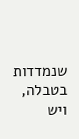שנמדדות בטבלה, ויש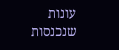עונות שנכנסות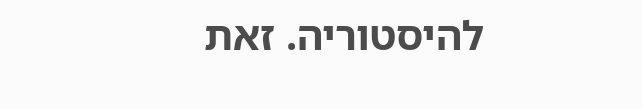להיסטוריה. זאת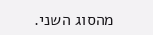מהסוג השני.